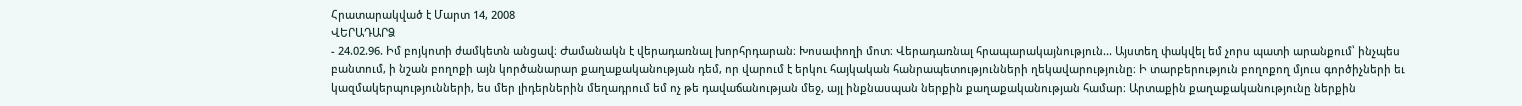Հրատարակված է Մարտ 14, 2008
ՎԵՐԱԴԱՐՁ
- 24.02.96. Իմ բոյկոտի ժամկետն անցավ։ Ժամանակն է վերադառնալ խորհրդարան։ Խոսափողի մոտ։ Վերադառնալ հրապարակայնություն... Այստեղ փակվել եմ չորս պատի արանքում՝ ինչպես բանտում, ի նշան բողոքի այն կործանարար քաղաքականության դեմ, որ վարում է երկու հայկական հանրապետությունների ղեկավարությունը։ Ի տարբերություն բողոքող մյուս գործիչների եւ կազմակերպությունների, ես մեր լիդերներին մեղադրում եմ ոչ թե դավաճանության մեջ, այլ ինքնասպան ներքին քաղաքականության համար։ Արտաքին քաղաքականությունը ներքին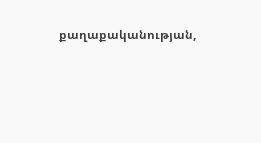քաղաքականության,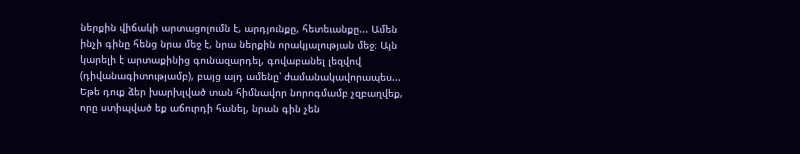ներքին վիճակի արտացոլումն է, արդյունքը, հետեւանքը... Ամեն ինչի գինը հենց նրա մեջ է, նրա ներքին որակյալության մեջ։ Այն կարելի է արտաքինից գունազարդել, գովաբանել լեզվով (դիվանագիտությամբ), բայց այդ ամենը՝ ժամանակավորապես... Եթե դուք ձեր խարխլված տան հիմնավոր նորոգմամբ չզբաղվեք, որը ստիպված եք աճուրդի հանել, նրան գին չեն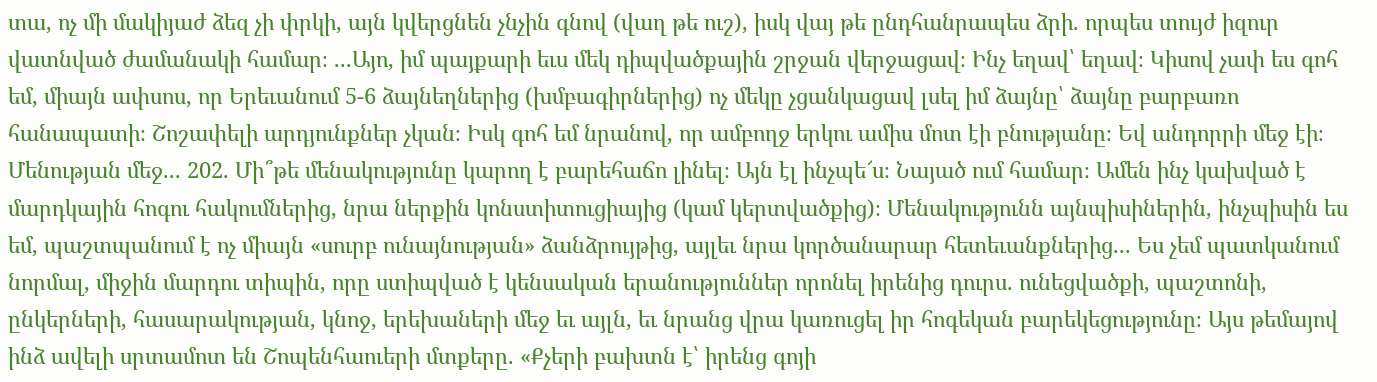տա, ոչ մի մակիյաժ ձեզ չի փրկի, այն կվերցնեն չնչին գնով (վաղ թե ուշ), իսկ վայ թե ընդհանրապես ձրի. որպես տույժ իզուր վատնված ժամանակի համար։ ...Այո, իմ պայքարի եւս մեկ դիպվածքային շրջան վերջացավ։ Ինչ եղավ՝ եղավ։ Կիսով չափ ես գոհ եմ, միայն ափսոս, որ Երեւանում 5-6 ձայնեղներից (խմբագիրներից) ոչ մեկը չցանկացավ լսել իմ ձայնը՝ ձայնը բարբառո հանապատի։ Շոշափելի արդյունքներ չկան։ Իսկ գոհ եմ նրանով, որ ամբողջ երկու ամիս մոտ էի բնությանը։ Եվ անդորրի մեջ էի։ Մենության մեջ... 202. Մի՞թե մենակությունը կարող է բարեհաճո լինել։ Այն էլ ինչպե՜ս։ Նայած ում համար։ Ամեն ինչ կախված է մարդկային հոգու հակումներից, նրա ներքին կոնստիտուցիայից (կամ կերտվածքից)։ Մենակությունն այնպիսիներին, ինչպիսին ես եմ, պաշտպանում է ոչ միայն «սուրբ ունայնության» ձանձրույթից, այլեւ նրա կործանարար հետեւանքներից... Ես չեմ պատկանում նորմալ, միջին մարդու տիպին, որը ստիպված է կենսական երանություններ որոնել իրենից դուրս. ունեցվածքի, պաշտոնի, ընկերների, հասարակության, կնոջ, երեխաների մեջ եւ այլն, եւ նրանց վրա կառուցել իր հոգեկան բարեկեցությունը։ Այս թեմայով ինձ ավելի սրտամոտ են Շոպենհաուերի մտքերը. «Քչերի բախտն է՝ իրենց գոյի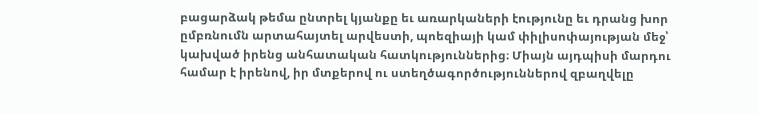բացարձակ թեմա ընտրել կյանքը եւ առարկաների էությունը եւ դրանց խոր ըմբռնումն արտահայտել արվեստի, պոեզիայի կամ փիլիսոփայության մեջ՝ կախված իրենց անհատական հատկություններից։ Միայն այդպիսի մարդու համար է իրենով, իր մտքերով ու ստեղծագործություններով զբաղվելը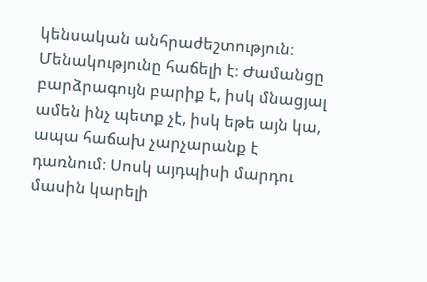կենսական անհրաժեշտություն։ Մենակությունը հաճելի է։ Ժամանցը բարձրագույն բարիք է, իսկ մնացյալ ամեն ինչ պետք չէ, իսկ եթե այն կա, ապա հաճախ չարչարանք է դառնում։ Սոսկ այդպիսի մարդու մասին կարելի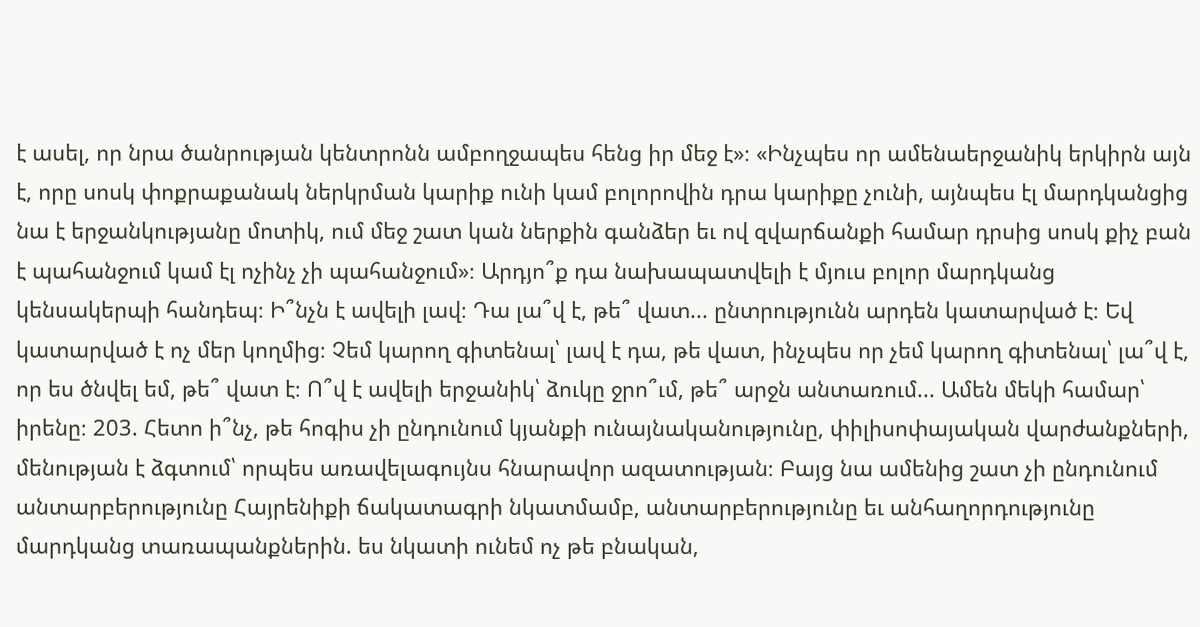է ասել, որ նրա ծանրության կենտրոնն ամբողջապես հենց իր մեջ է»։ «Ինչպես որ ամենաերջանիկ երկիրն այն է, որը սոսկ փոքրաքանակ ներկրման կարիք ունի կամ բոլորովին դրա կարիքը չունի, այնպես էլ մարդկանցից նա է երջանկությանը մոտիկ, ում մեջ շատ կան ներքին գանձեր եւ ով զվարճանքի համար դրսից սոսկ քիչ բան է պահանջում կամ էլ ոչինչ չի պահանջում»։ Արդյո՞ք դա նախապատվելի է մյուս բոլոր մարդկանց կենսակերպի հանդեպ։ Ի՞նչն է ավելի լավ։ Դա լա՞վ է, թե՞ վատ... ընտրությունն արդեն կատարված է։ Եվ կատարված է ոչ մեր կողմից։ Չեմ կարող գիտենալ՝ լավ է դա, թե վատ, ինչպես որ չեմ կարող գիտենալ՝ լա՞վ է, որ ես ծնվել եմ, թե՞ վատ է։ Ո՞վ է ավելի երջանիկ՝ ձուկը ջրո՞ւմ, թե՞ արջն անտառում... Ամեն մեկի համար՝ իրենը։ 203. Հետո ի՞նչ, թե հոգիս չի ընդունում կյանքի ունայնականությունը, փիլիսոփայական վարժանքների, մենության է ձգտում՝ որպես առավելագույնս հնարավոր ազատության։ Բայց նա ամենից շատ չի ընդունում անտարբերությունը Հայրենիքի ճակատագրի նկատմամբ, անտարբերությունը եւ անհաղորդությունը մարդկանց տառապանքներին. ես նկատի ունեմ ոչ թե բնական,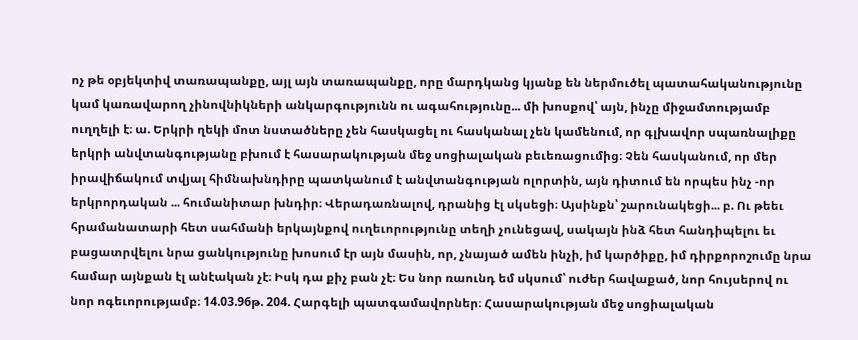ոչ թե օբյեկտիվ տառապանքը, այլ այն տառապանքը, որը մարդկանց կյանք են ներմուծել պատահականությունը կամ կառավարող չինովնիկների անկարգությունն ու ագահությունը... մի խոսքով՝ այն, ինչը միջամտությամբ ուղղելի է։ ա. Երկրի ղեկի մոտ նստածները չեն հասկացել ու հասկանալ չեն կամենում, որ գլխավոր սպառնալիքը երկրի անվտանգությանը բխում է հասարակության մեջ սոցիալական բեւեռացումից։ Չեն հասկանում, որ մեր իրավիճակում տվյալ հիմնախնդիրը պատկանում է անվտանգության ոլորտին, այն դիտում են որպես ինչ -որ երկրորդական ... հումանիտար խնդիր։ Վերադառնալով, դրանից էլ սկսեցի։ Այսինքն՝ շարունակեցի... բ. Ու թեեւ հրամանատարի հետ սահմանի երկայնքով ուղեւորությունը տեղի չունեցավ, սակայն ինձ հետ հանդիպելու եւ բացատրվելու նրա ցանկությունը խոսում էր այն մասին, որ, չնայած ամեն ինչի, իմ կարծիքը, իմ դիրքորոշումը նրա համար այնքան էլ անէական չէ։ Իսկ դա քիչ բան չէ։ Ես նոր ռաունդ եմ սկսում՝ ուժեր հավաքած, նոր հույսերով ու նոր ոգեւորությամբ։ 14.03.96թ. 204. Հարգելի պատգամավորներ։ Հասարակության մեջ սոցիալական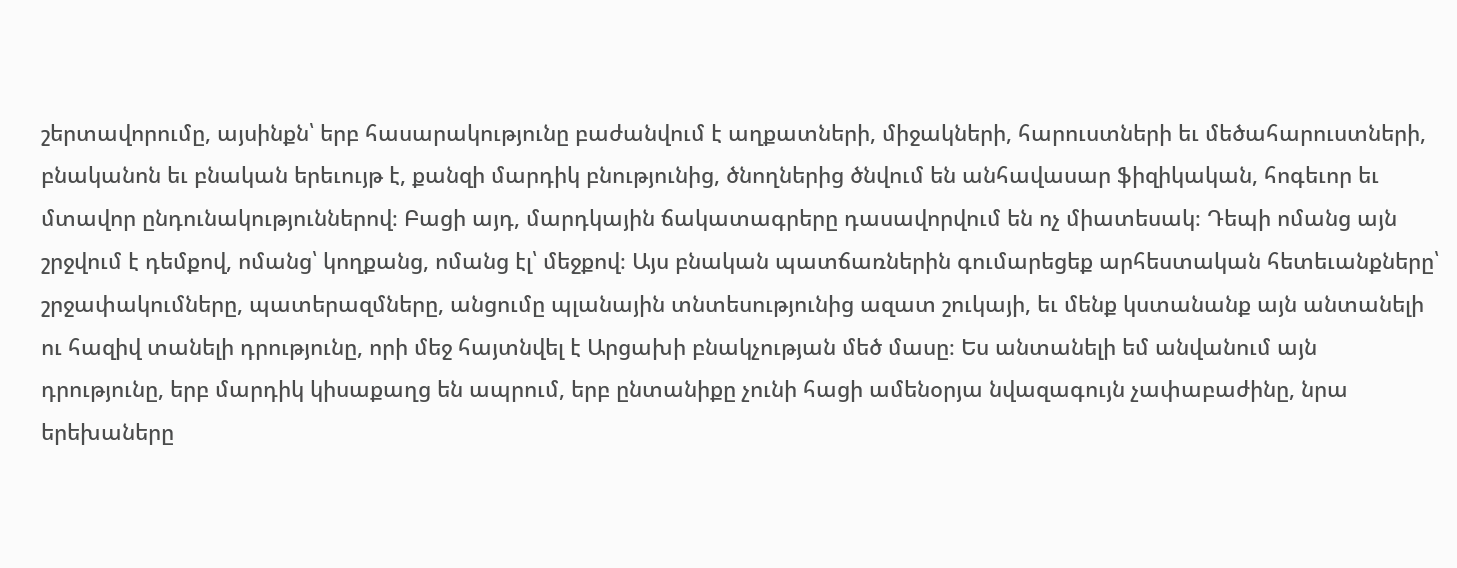շերտավորումը, այսինքն՝ երբ հասարակությունը բաժանվում է աղքատների, միջակների, հարուստների եւ մեծահարուստների, բնականոն եւ բնական երեւույթ է, քանզի մարդիկ բնությունից, ծնողներից ծնվում են անհավասար ֆիզիկական, հոգեւոր եւ մտավոր ընդունակություններով։ Բացի այդ, մարդկային ճակատագրերը դասավորվում են ոչ միատեսակ։ Դեպի ոմանց այն շրջվում է դեմքով, ոմանց՝ կողքանց, ոմանց էլ՝ մեջքով։ Այս բնական պատճառներին գումարեցեք արհեստական հետեւանքները՝ շրջափակումները, պատերազմները, անցումը պլանային տնտեսությունից ազատ շուկայի, եւ մենք կստանանք այն անտանելի ու հազիվ տանելի դրությունը, որի մեջ հայտնվել է Արցախի բնակչության մեծ մասը։ Ես անտանելի եմ անվանում այն դրությունը, երբ մարդիկ կիսաքաղց են ապրում, երբ ընտանիքը չունի հացի ամենօրյա նվազագույն չափաբաժինը, նրա երեխաները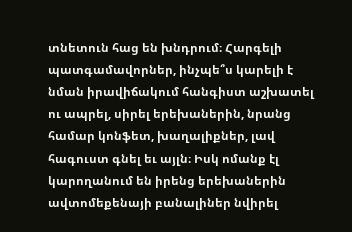տնետուն հաց են խնդրում։ Հարգելի պատգամավորներ, ինչպե՞ս կարելի է նման իրավիճակում հանգիստ աշխատել ու ապրել, սիրել երեխաներին, նրանց համար կոնֆետ, խաղալիքներ, լավ հագուստ գնել եւ այլն։ Իսկ ոմանք էլ կարողանում են իրենց երեխաներին ավտոմեքենայի բանալիներ նվիրել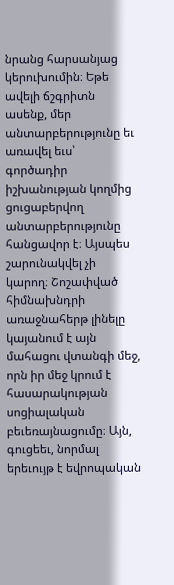նրանց հարսանյաց կերուխումին։ Եթե ավելի ճշգրիտն ասենք, մեր անտարբերությունը եւ առավել եւս՝ գործադիր իշխանության կողմից ցուցաբերվող անտարբերությունը հանցավոր է։ Այսպես շարունակվել չի կարող։ Շոշափված հիմնախնդրի առաջնահերթ լինելը կայանում է այն մահացու վտանգի մեջ, որն իր մեջ կրում է հասարակության սոցիալական բեւեռայնացումը։ Այն, գուցեեւ, նորմալ երեւույթ է եվրոպական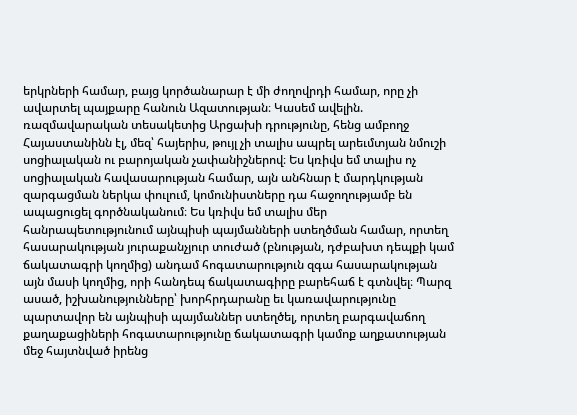երկրների համար, բայց կործանարար է մի ժողովրդի համար, որը չի ավարտել պայքարը հանուն Ազատության։ Կասեմ ավելին. ռազմավարական տեսակետից Արցախի դրությունը, հենց ամբողջ Հայաստանինն էլ, մեզ՝ հայերիս, թույլ չի տալիս ապրել արեւմտյան նմուշի սոցիալական ու բարոյական չափանիշներով։ Ես կռիվս եմ տալիս ոչ սոցիալական հավասարության համար, այն անհնար է մարդկության զարգացման ներկա փուլում, կոմունիստները դա հաջողությամբ են ապացուցել գործնականում։ Ես կռիվս եմ տալիս մեր հանրապետությունում այնպիսի պայմանների ստեղծման համար, որտեղ հասարակության յուրաքանչյուր տուժած (բնության, դժբախտ դեպքի կամ ճակատագրի կողմից) անդամ հոգատարություն զգա հասարակության այն մասի կողմից, որի հանդեպ ճակատագիրը բարեհաճ է գտնվել։ Պարզ ասած, իշխանությունները՝ խորհրդարանը եւ կառավարությունը պարտավոր են այնպիսի պայմաններ ստեղծել, որտեղ բարգավաճող քաղաքացիների հոգատարությունը ճակատագրի կամոք աղքատության մեջ հայտնված իրենց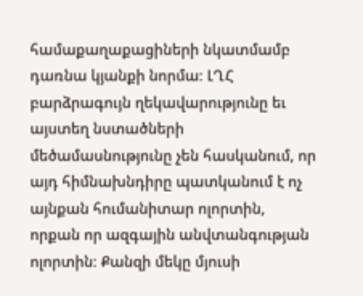համաքաղաքացիների նկատմամբ դառնա կյանքի նորմա։ ԼՂՀ բարձրագույն ղեկավարությունը եւ այստեղ նստածների մեծամասնությունը չեն հասկանում, որ այդ հիմնախնդիրը պատկանում է ոչ այնքան հումանիտար ոլորտին, որքան որ ազգային անվտանգության ոլորտին։ Քանզի մեկը մյուսի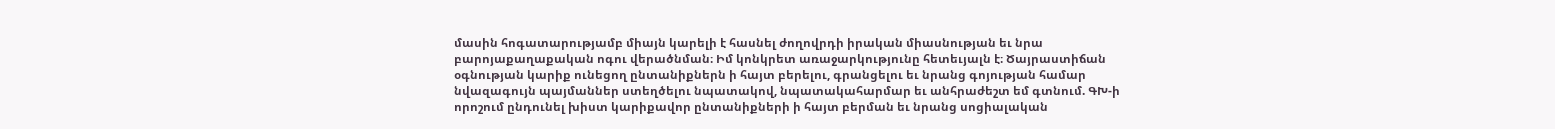մասին հոգատարությամբ միայն կարելի է հասնել ժողովրդի իրական միասնության եւ նրա բարոյաքաղաքական ոգու վերածնման։ Իմ կոնկրետ առաջարկությունը հետեւյալն է։ Ծայրաստիճան օգնության կարիք ունեցող ընտանիքներն ի հայտ բերելու, գրանցելու եւ նրանց գոյության համար նվազագույն պայմաններ ստեղծելու նպատակով, նպատակահարմար եւ անհրաժեշտ եմ գտնում. ԳԽ-ի որոշում ընդունել խիստ կարիքավոր ընտանիքների ի հայտ բերման եւ նրանց սոցիալական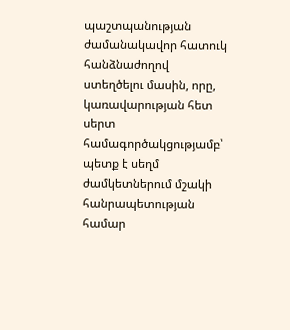պաշտպանության ժամանակավոր հատուկ հանձնաժողով ստեղծելու մասին, որը, կառավարության հետ սերտ համագործակցությամբ՝ պետք է սեղմ ժամկետներում մշակի հանրապետության համար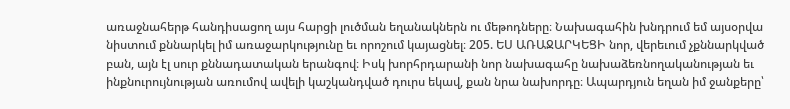առաջնահերթ հանդիսացող այս հարցի լուծման եղանակներն ու մեթոդները։ Նախագահին խնդրում եմ այսօրվա նիստում քննարկել իմ առաջարկությունը եւ որոշում կայացնել։ 205. ԵՍ ԱՌԱՋԱՐԿԵՑԻ նոր, վերեւում չքննարկված բան, այն էլ սուր քննադատական երանգով։ Իսկ խորհրդարանի նոր նախագահը նախաձեռնողականության եւ ինքնուրույնության առումով ավելի կաշկանդված դուրս եկավ, քան նրա նախորդը։ Ապարդյուն եղան իմ ջանքերը՝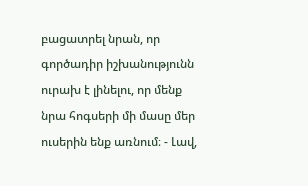բացատրել նրան, որ գործադիր իշխանությունն ուրախ է լինելու, որ մենք նրա հոգսերի մի մասը մեր ուսերին ենք առնում։ - Լավ,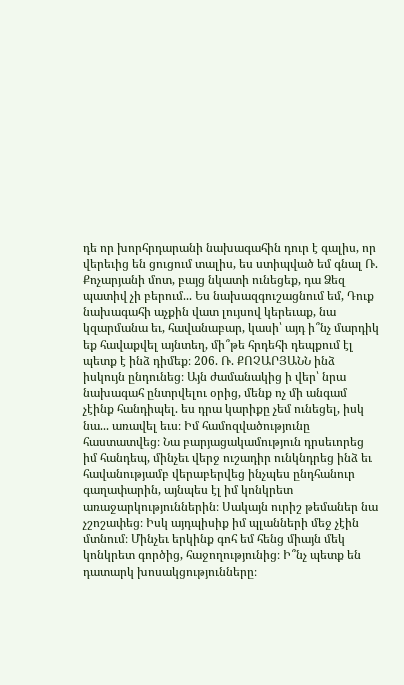դե որ խորհրդարանի նախագահին դուր է գալիս, որ վերեւից են ցուցում տալիս, ես ստիպված եմ գնալ Ռ. Քոչարյանի մոտ, բայց նկատի ունեցեք, դա Ձեզ պատիվ չի բերում... Ես նախազգուշացնում եմ, Դուք նախագահի աչքին վատ լույսով կերեւաք, նա կզարմանա եւ, հավանաբար, կասի՝ այդ ի՞նչ մարդիկ եք հավաքվել այնտեղ, մի՞թե հրդեհի դեպքում էլ պետք է ինձ դիմեք։ 206. Ռ. ՔՈՉԱՐՅԱՆՆ ինձ իսկույն ընդունեց։ Այն ժամանակից ի վեր՝ նրա նախագահ ընտրվելու օրից, մենք ոչ մի անգամ չէինք հանդիպել. ես դրա կարիքը չեմ ունեցել, իսկ նա... առավել եւս։ Իմ համոզվածությունը հաստատվեց։ Նա բարյացակամություն դրսեւորեց իմ հանդեպ, մինչեւ վերջ ուշադիր ունկնդրեց ինձ եւ հավանությամբ վերաբերվեց ինչպես ընդհանուր գաղափարին, այնպես էլ իմ կոնկրետ առաջարկություններին։ Սակայն ուրիշ թեմաներ նա չշոշափեց։ Իսկ այդպիսիք իմ պլանների մեջ չէին մտնում։ Մինչեւ երկինք գոհ եմ հենց միայն մեկ կոնկրետ գործից, հաջողությունից։ Ի՞նչ պետք են դատարկ խոսակցությունները։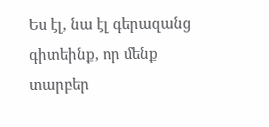Ես էլ, նա էլ գերազանց գիտեինք, որ մենք տարբեր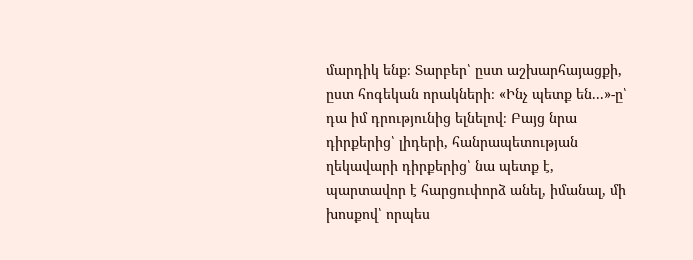մարդիկ ենք։ Տարբեր՝ ըստ աշխարհայացքի, ըստ հոգեկան որակների։ «Ինչ պետք են...»-ը՝ դա իմ դրությունից ելնելով։ Բայց նրա դիրքերից՝ լիդերի, հանրապետության ղեկավարի դիրքերից՝ նա պետք է, պարտավոր է հարցուփորձ անել, իմանալ, մի խոսքով՝ որպես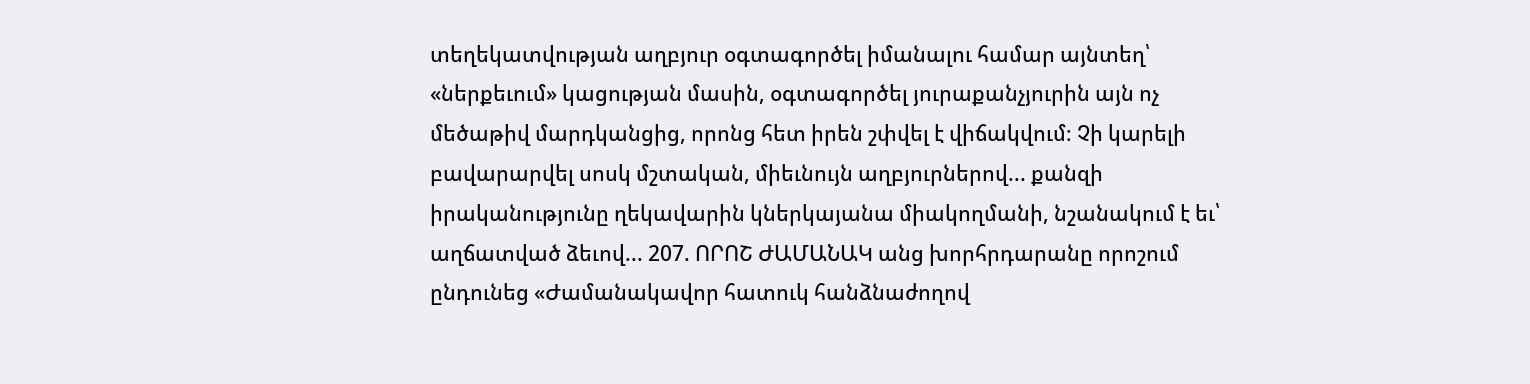տեղեկատվության աղբյուր օգտագործել իմանալու համար այնտեղ՝ «ներքեւում» կացության մասին, օգտագործել յուրաքանչյուրին այն ոչ մեծաթիվ մարդկանցից, որոնց հետ իրեն շփվել է վիճակվում։ Չի կարելի բավարարվել սոսկ մշտական, միեւնույն աղբյուրներով... քանզի իրականությունը ղեկավարին կներկայանա միակողմանի, նշանակում է եւ՝ աղճատված ձեւով... 207. ՈՐՈՇ ԺԱՄԱՆԱԿ անց խորհրդարանը որոշում ընդունեց «Ժամանակավոր հատուկ հանձնաժողով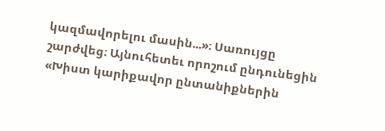կազմավորելու մասին...»։ Սառույցը շարժվեց։ Այնուհետեւ որոշում ընդունեցին «Խիստ կարիքավոր ընտանիքներին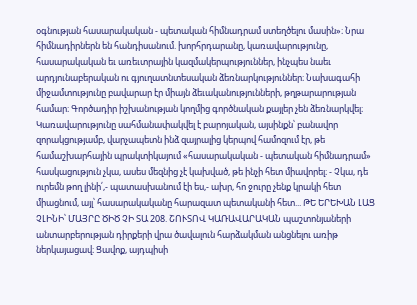օգնության հասարակական - պետական հիմնադրամ ստեղծելու մասին»։ Նրա հիմնադիրներն են հանդիսանում. խորհրդարանը, կառավարությունը, հասարակական եւ առեւտրային կազմակերպություններ, ինչպես նաեւ արդյունաբերական ու գյուղատնտեսական ձեռնարկություններ։ Նախագահի միջամտությունը բավարար էր միայն ձեւականությունների, թղթարարության համար։ Գործադիր իշխանության կողմից գործնական քայլեր չեն ձեռնարկվել։ Կառավարությունը սահմանափակվել է բարոյական, այսինքն՝ բանավոր զորակցությամբ, վարչապետն ինձ զայրալից կերպով համոզում էր, թե համաշխարհային պրակտիկայում «հասարակական - պետական հիմնադրամ» հասկացություն չկա, ասես մեզնից չէ կախված, թե ինչի հետ միավորել։ - Չկա, դե ուրեմն թող լինի՛,- պատասխանում էի ես,- ախր, հո ջուրը չենք կրակի հետ միացնում, այլ՝ հասարակականը հարազատ պետականի հետ... ԹԵ ԵՐԵԽԱՆ ԼԱՑ ՉԼԻՆԻ՝ ՄԱՅՐԸ ԾԻԾ ՉԻ ՏԱ 208. ՇՈՒՏՈՎ ԿԱՌԱՎԱՐԱԿԱՆ պաշտոնյաների անտարբերության դիրքերի վրա ծավալուն հարձակման անցնելու առիթ ներկայացավ։ Ցավոք, այդպիսի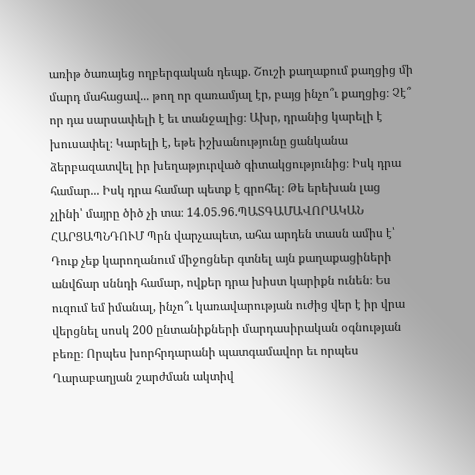առիթ ծառայեց ողբերգական դեպք. Շուշի քաղաքում քաղցից մի մարդ մահացավ... թող որ զառամյալ էր, բայց ինչո՞ւ քաղցից։ Չէ՞ որ դա սարսափելի է եւ տանջալից։ Ախր, դրանից կարելի է խուսափել։ Կարելի է, եթե իշխանությունը ցանկանա ձերբազատվել իր խեղաթյուրված գիտակցությունից։ Իսկ դրա համար... Իսկ դրա համար պետք է գրոհել։ Թե երեխան լաց չլինի՝ մայրը ծիծ չի տա։ 14.05.96.ՊԱՏԳԱՄԱՎՈՐԱԿԱՆ ՀԱՐՑԱՊՆԴՈՒՄ Պրն վարչապետ, ահա արդեն տասն ամիս է՝ Դուք չեք կարողանում միջոցներ գտնել այն քաղաքացիների անվճար սննդի համար, ովքեր դրա խիստ կարիքն ունեն։ Ես ուզում եմ իմանալ, ինչո՞ւ կառավարության ուժից վեր է իր վրա վերցնել սոսկ 200 ընտանիքների մարդասիրական օգնության բեռը։ Որպես խորհրդարանի պատգամավոր եւ որպես Ղարաբաղյան շարժման ակտիվ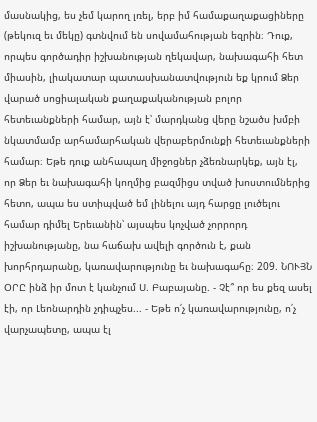մասնակից, ես չեմ կարող լռել, երբ իմ համաքաղաքացիները (թեկուզ եւ մեկը) գտնվում են սովամահության եզրին։ Դուք, որպես գործադիր իշխանության ղեկավար, նախագահի հետ միասին, լիակատար պատասխանատվություն եք կրում Ձեր վարած սոցիալական քաղաքականության բոլոր հետեւանքների համար, այն է՝ մարդկանց վերը նշածս խմբի նկատմամբ արհամարհական վերաբերմունքի հետեւանքների համար։ Եթե դուք անհապաղ միջոցներ չձեռնարկեք, այն էլ, որ Ձեր եւ նախագահի կողմից բազմիցս տված խոստումներից հետո, ապա ես ստիպված եմ լինելու այդ հարցը լուծելու համար դիմել Երեւանին՝ այսպես կոչված չորրորդ իշխանությանը, նա հաճախ ավելի գործուն է, քան խորհրդարանը, կառավարությունը եւ նախագահը։ 209. ՆՈՒՅՆ ՕՐԸ ինձ իր մոտ է կանչում Ս. Բաբայանը. - Չէ՞ որ ես քեզ ասել էի, որ Լեոնարդին չդիպչես... - Եթե ո՛չ կառավարությունը, ո՛չ վարչապետը, ապա էլ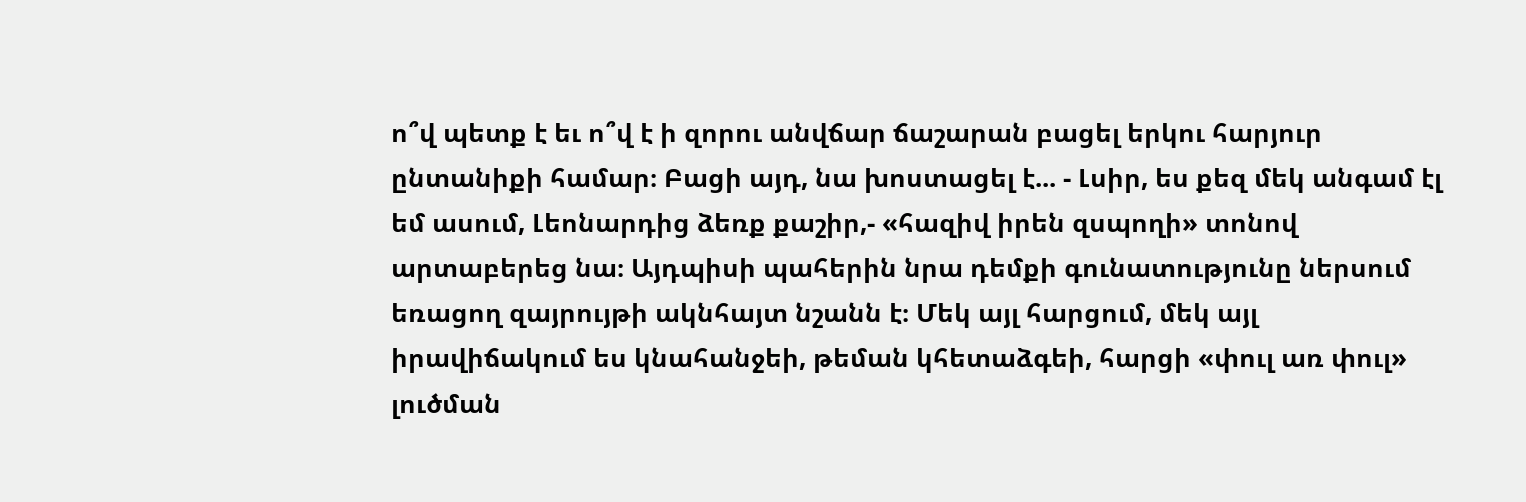ո՞վ պետք է եւ ո՞վ է ի զորու անվճար ճաշարան բացել երկու հարյուր ընտանիքի համար։ Բացի այդ, նա խոստացել է... - Լսիր, ես քեզ մեկ անգամ էլ եմ ասում, Լեոնարդից ձեռք քաշիր,- «հազիվ իրեն զսպողի» տոնով արտաբերեց նա։ Այդպիսի պահերին նրա դեմքի գունատությունը ներսում եռացող զայրույթի ակնհայտ նշանն է։ Մեկ այլ հարցում, մեկ այլ իրավիճակում ես կնահանջեի, թեման կհետաձգեի, հարցի «փուլ առ փուլ» լուծման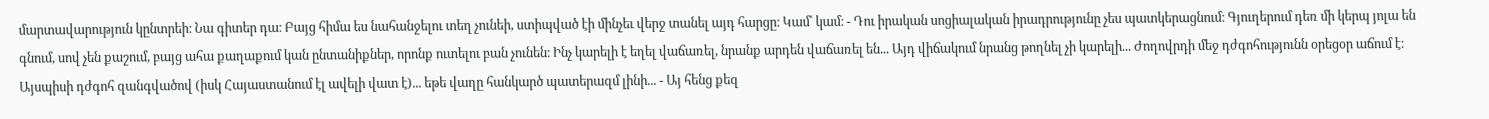մարտավարություն կընտրեի։ Նա գիտեր դա։ Բայց հիմա ես նահանջելու տեղ չունեի, ստիպված էի մինչեւ վերջ տանել այդ հարցը։ Կամ՝ կամ։ - Դու իրական սոցիալական իրադրությունը չես պատկերացնում։ Գյուղերում դեռ մի կերպ յոլա են գնում, սով չեն քաշում, բայց ահա քաղաքում կան ընտանիքներ, որոնք ուտելու բան չունեն։ Ինչ կարելի է եղել վաճառել, նրանք արդեն վաճառել են... Այդ վիճակում նրանց թողնել չի կարելի... Ժողովրդի մեջ դժգոհությունն օրեցօր աճում է։ Այսպիսի դժգոհ զանգվածով (իսկ Հայաստանում էլ ավելի վատ է)... եթե վաղը հանկարծ պատերազմ լինի... - Այ հենց քեզ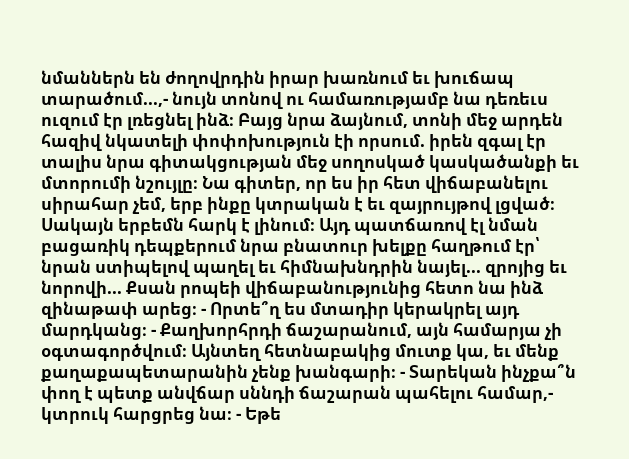նմաններն են ժողովրդին իրար խառնում եւ խուճապ տարածում...,- նույն տոնով ու համառությամբ նա դեռեւս ուզում էր լռեցնել ինձ։ Բայց նրա ձայնում, տոնի մեջ արդեն հազիվ նկատելի փոփոխություն էի որսում. իրեն զգալ էր տալիս նրա գիտակցության մեջ սողոսկած կասկածանքի եւ մտորումի նշույլը։ Նա գիտեր, որ ես իր հետ վիճաբանելու սիրահար չեմ, երբ ինքը կտրական է եւ զայրույթով լցված։ Սակայն երբեմն հարկ է լինում։ Այդ պատճառով էլ նման բացառիկ դեպքերում նրա բնատուր խելքը հաղթում էր՝ նրան ստիպելով պաղել եւ հիմնախնդրին նայել... զրոյից եւ նորովի... Քսան րոպեի վիճաբանությունից հետո նա ինձ զինաթափ արեց։ - Որտե՞ղ ես մտադիր կերակրել այդ մարդկանց։ - Քաղխորհրդի ճաշարանում, այն համարյա չի օգտագործվում։ Այնտեղ հետնաբակից մուտք կա, եւ մենք քաղաքապետարանին չենք խանգարի։ - Տարեկան ինչքա՞ն փող է պետք անվճար սննդի ճաշարան պահելու համար,- կտրուկ հարցրեց նա։ - Եթե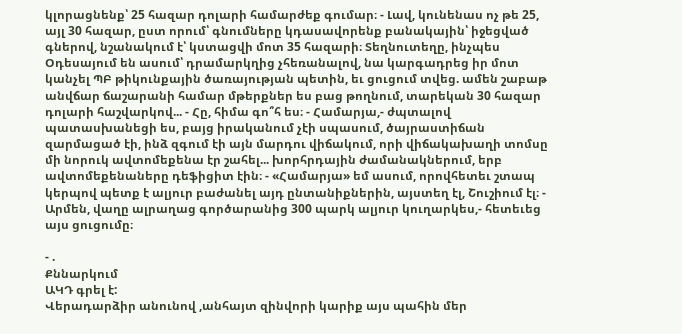կլորացնենք՝ 25 հազար դոլարի համարժեք գումար։ - Լավ, կունենաս ոչ թե 25, այլ 30 հազար, ըստ որում՝ գնումները կդասավորենք բանակային՝ իջեցված գներով, նշանակում է՝ կստացվի մոտ 35 հազարի։ Տեղնուտեղը, ինչպես Օդեսայում են ասում՝ դրամարկղից չհեռանալով, նա կարգադրեց իր մոտ կանչել ՊԲ թիկունքային ծառայության պետին, եւ ցուցում տվեց. ամեն շաբաթ անվճար ճաշարանի համար մթերքներ ես բաց թողնում, տարեկան 30 հազար դոլարի հաշվարկով... - Հը, հիմա գո՞հ ես։ - Համարյա,- ժպտալով պատասխանեցի ես, բայց իրականում չէի սպասում, ծայրաստիճան զարմացած էի, ինձ զգում էի այն մարդու վիճակում, որի վիճակախաղի տոմսը մի նորուկ ավտոմեքենա էր շահել... խորհրդային ժամանակներում, երբ ավտոմեքենաները դեֆիցիտ էին։ - «Համարյա» եմ ասում, որովհետեւ շտապ կերպով պետք է ալյուր բաժանել այդ ընտանիքներին, այստեղ էլ, Շուշիում էլ։ - Արմեն, վաղը ալրաղաց գործարանից 300 պարկ ալյուր կուղարկես,- հետեւեց այս ցուցումը։

- .
Քննարկում
ԱԿԴ գրել է:
Վերադարձիր անունով ,անհայտ զինվորի կարիք այս պահին մեր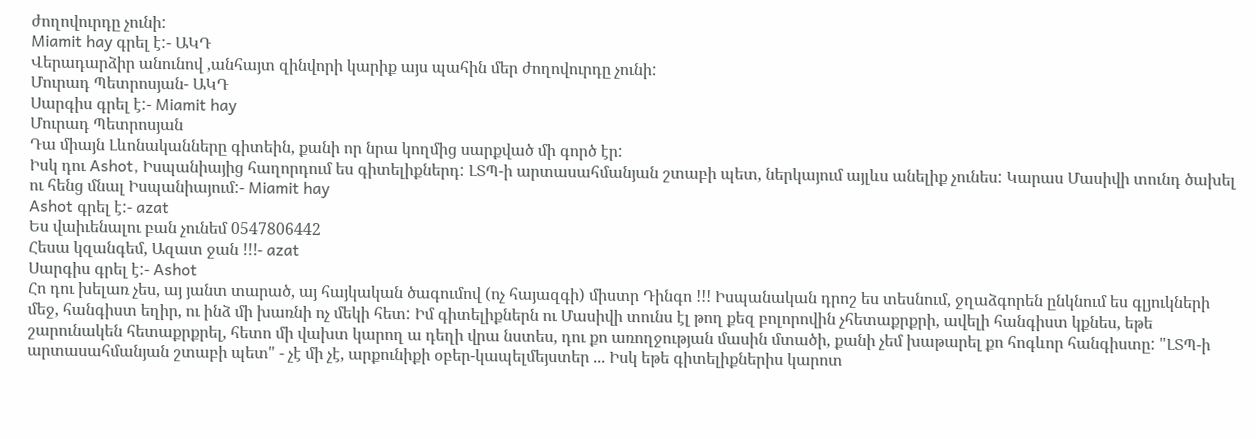ժողովուրդը չունի:
Miamit hay գրել է:- ԱԿԴ
Վերադարձիր անունով ,անհայտ զինվորի կարիք այս պահին մեր ժողովուրդը չունի:
Մուրադ Պետրոսյան- ԱԿԴ
Սարգիս գրել է:- Miamit hay
Մուրադ Պետրոսյան
Դա միայն Լևոնականները գիտեին, քանի որ նրա կողմից սարքված մի գործ էր:
Իսկ դու Ashot, Իսպանիայից հաղորդում ես գիտելիքներդ: ԼՏՊ-ի արտասահմանյան շտաբի պետ, ներկայում այլևս անելիք չունես: Կարաս Մասիվի տունդ ծախել ու հենց մնալ Իսպանիայում:- Miamit hay
Ashot գրել է:- azat
Ես վաիւենալու բան չունեմ 0547806442
Հեսա կզանգեմ, Ազատ ջան !!!- azat
Սարգիս գրել է:- Ashot
Հո դու խելառ չես, այ յանտ տարած, այ հայկական ծագումով (ոչ հայազգի) միստր Դինգո !!! Իսպանական դրոշ ես տեսնում, ջղաձգորեն ընկնում ես գլյուկների մեջ, հանգիստ եղիր, ու ինձ մի խառնի ոչ մեկի հետ: Իմ գիտելիքներն ու Մասիվի տունս էլ թող քեզ բոլորովին չհետաքրքրի, ավելի հանգիստ կքնես, եթե շարունակեն հետաքրքրել, հետո մի վախտ կարող ա դեղի վրա նստես, դու քո առողջության մասին մտածի, քանի չեմ խաթարել քո հոգևոր հանգիստը: "ԼՏՊ-ի արտասահմանյան շտաբի պետ" - չէ մի չէ, արքունիքի օբեր-կապելմեյստեր ... Իսկ եթե գիտելիքներիս կարոտ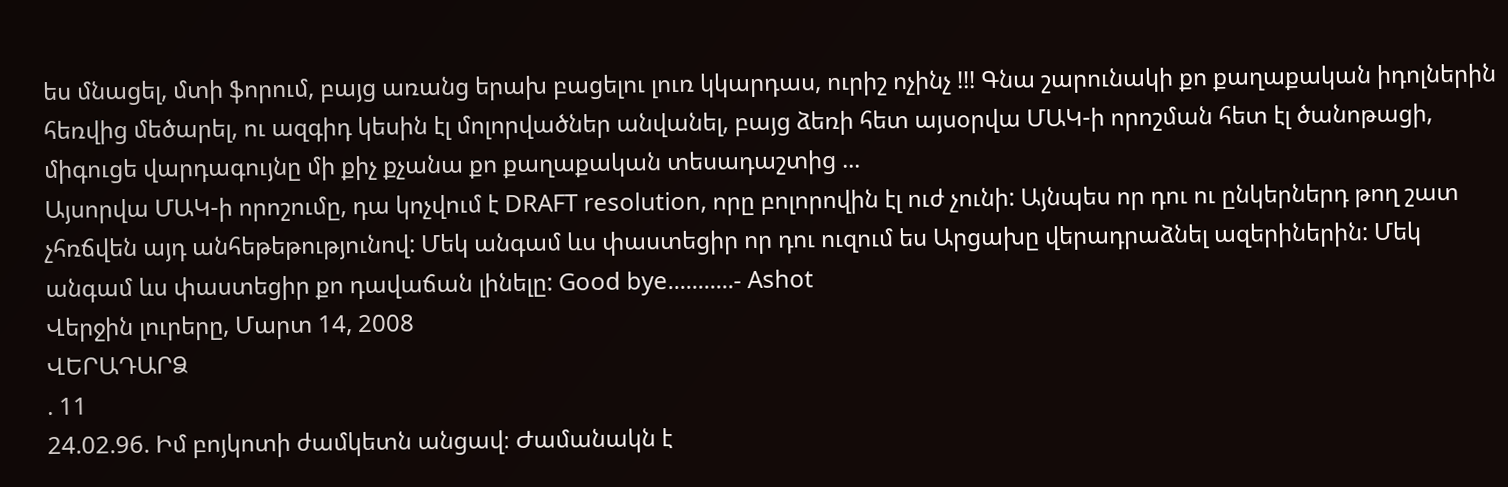ես մնացել, մտի ֆորում, բայց առանց երախ բացելու լուռ կկարդաս, ուրիշ ոչինչ !!! Գնա շարունակի քո քաղաքական իդոլներին հեռվից մեծարել, ու ազգիդ կեսին էլ մոլորվածներ անվանել, բայց ձեռի հետ այսօրվա ՄԱԿ-ի որոշման հետ էլ ծանոթացի, միգուցե վարդագույնը մի քիչ քչանա քո քաղաքական տեսադաշտից ...
Այսորվա ՄԱԿ-ի որոշումը, դա կոչվում է DRAFT resolution, որը բոլորովին էլ ուժ չունի: Այնպես որ դու ու ընկերներդ թող շատ չհռճվեն այդ անհեթեթությունով: Մեկ անգամ ևս փաստեցիր որ դու ուզում ես Արցախը վերադրաձնել ազերիներին: Մեկ անգամ ևս փաստեցիր քո դավաճան լինելը: Good bye...........- Ashot
Վերջին լուրերը, Մարտ 14, 2008
ՎԵՐԱԴԱՐՁ
. 11
24.02.96. Իմ բոյկոտի ժամկետն անցավ։ Ժամանակն է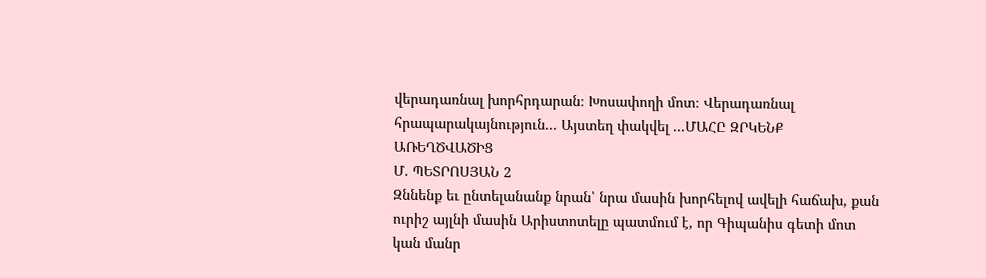վերադառնալ խորհրդարան։ Խոսափողի մոտ։ Վերադառնալ հրապարակայնություն... Այստեղ փակվել ...ՄԱՀԸ ԶՐԿԵՆՔ ԱՌԵՂԾՎԱԾԻՑ
Մ. ՊԵՏՐՈՍՅԱՆ 2
Զննենք եւ ընտելանանք նրան՝ նրա մասին խորհելով ավելի հաճախ, քան ուրիշ այլնի մասին Արիստոտելը պատմում է, որ Գիպանիս գետի մոտ կան մանր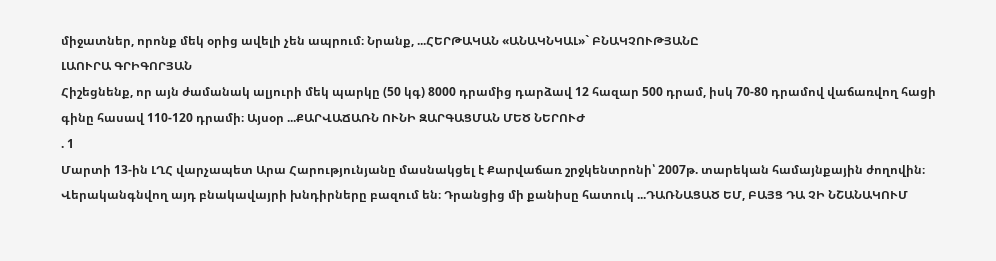միջատներ, որոնք մեկ օրից ավելի չեն ապրում։ Նրանք, ...ՀԵՐԹԱԿԱՆ «ԱՆԱԿՆԿԱԼ»` ԲՆԱԿՉՈՒԹՅԱՆԸ
ԼԱՈՒՐԱ ԳՐԻԳՈՐՅԱՆ
Հիշեցնենք, որ այն ժամանակ ալյուրի մեկ պարկը (50 կգ) 8000 դրամից դարձավ 12 հազար 500 դրամ, իսկ 70-80 դրամով վաճառվող հացի գինը հասավ 110-120 դրամի։ Այսօր ...ՔԱՐՎԱՃԱՌՆ ՈՒՆԻ ԶԱՐԳԱՑՄԱՆ ՄԵԾ ՆԵՐՈՒԺ
. 1
Մարտի 13-ին ԼՂՀ վարչապետ Արա Հարությունյանը մասնակցել է Քարվաճառ շրջկենտրոնի՝ 2007թ. տարեկան համայնքային ժողովին։ Վերականգնվող այդ բնակավայրի խնդիրները բազում են։ Դրանցից մի քանիսը հատուկ ...ԴԱՌՆԱՑԱԾ ԵՄ, ԲԱՅՑ ԴԱ ՉԻ ՆՇԱՆԱԿՈՒՄ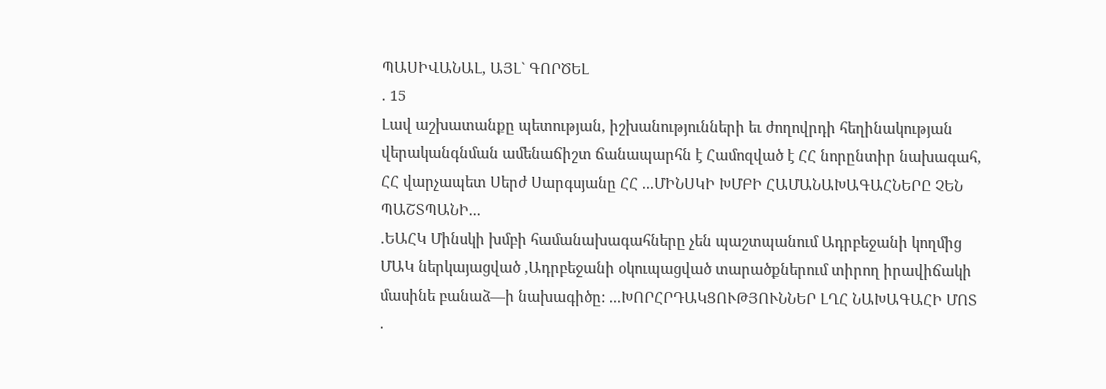ՊԱՍԻՎԱՆԱԼ, ԱՅԼ` ԳՈՐԾԵԼ
. 15
Լավ աշխատանքը պետության, իշխանությունների եւ ժողովրդի հեղինակության վերականգնման ամենաճիշտ ճանապարհն է Համոզված է ՀՀ նորընտիր նախագահ, ՀՀ վարչապետ Սերժ Սարգսյանը ՀՀ ...ՄԻՆՍԿԻ ԽՄԲԻ ՀԱՄԱՆԱԽԱԳԱՀՆԵՐԸ ՉԵՆ ՊԱՇՏՊԱՆԻ...
.ԵԱՀԿ Մինսկի խմբի համանախագահները չեն պաշտպանում Ադրբեջանի կողմից ՄԱԿ ներկայացված ,Ադրբեջանի օկուպացված տարածքներում տիրող իրավիճակի մասինե բանաձ—ի նախագիծը: ...ԽՈՐՀՐԴԱԿՑՈՒԹՅՈՒՆՆԵՐ ԼՂՀ ՆԱԽԱԳԱՀԻ ՄՈՏ
.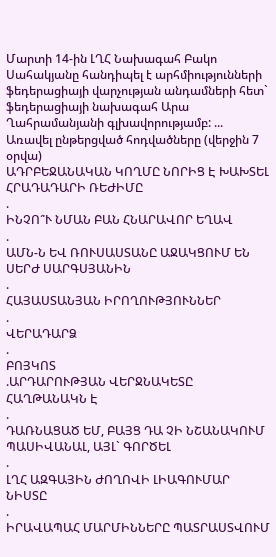Մարտի 14-ին ԼՂՀ Նախագահ Բակո Սահակյանը հանդիպել է արհմիությունների ֆեդերացիայի վարչության անդամների հետ` ֆեդերացիայի նախագահ Արա Ղահրամանյանի գլխավորությամբ: ...
Առավել ընթերցված հոդվածները (վերջին 7 օրվա)
ԱԴՐԲԵՋԱՆԱԿԱՆ ԿՈՂՄԸ ՆՈՐԻՑ Է ԽԱԽՏԵԼ ՀՐԱԴԱԴԱՐԻ ՌԵԺԻՄԸ
.
ԻՆՉՈ՞Ւ ՆՄԱՆ ԲԱՆ ՀՆԱՐԱՎՈՐ ԵՂԱՎ
.
ԱՄՆ-Ն ԵՎ ՌՈՒՍԱՍՏԱՆԸ ԱՋԱԿՑՈՒՄ ԵՆ ՍԵՐԺ ՍԱՐԳՍՅԱՆԻՆ
.
ՀԱՅԱՍՏԱՆՅԱՆ ԻՐՈՂՈՒԹՅՈՒՆՆԵՐ
.
ՎԵՐԱԴԱՐՁ
.
ԲՈՅԿՈՏ
.ԱՐԴԱՐՈՒԹՅԱՆ ՎԵՐՋՆԱԿԵՏԸ ՀԱՂԹԱՆԱԿՆ Է
.
ԴԱՌՆԱՑԱԾ ԵՄ, ԲԱՅՑ ԴԱ ՉԻ ՆՇԱՆԱԿՈՒՄ ՊԱՍԻՎԱՆԱԼ, ԱՅԼ` ԳՈՐԾԵԼ
.
ԼՂՀ ԱԶԳԱՅԻՆ ԺՈՂՈՎԻ ԼԻԱԳՈՒՄԱՐ ՆԻՍՏԸ
.
ԻՐԱՎԱՊԱՀ ՄԱՐՄԻՆՆԵՐԸ ՊԱՏՐԱՍՏՎՈՒՄ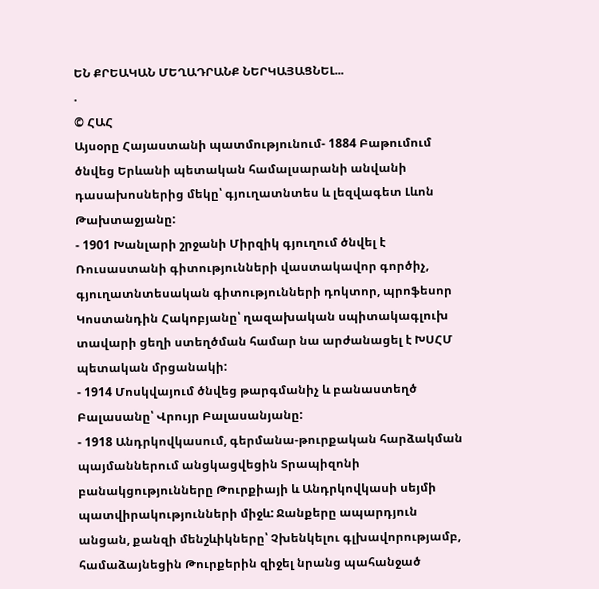ԵՆ ՔՐԵԱԿԱՆ ՄԵՂԱԴՐԱՆՔ ՆԵՐԿԱՅԱՑՆԵԼ...
.
© ՀԱՀ
Այսօրը Հայաստանի պատմությունում- 1884 Բաթումում ծնվեց Երևանի պետական համալսարանի անվանի դասախոսներից մեկը՝ գյուղատնտես և լեզվագետ Լևոն Թախտաջյանը:
- 1901 Խանլարի շրջանի Միրզիկ գյուղում ծնվել է Ռուսաստանի գիտությունների վաստակավոր գործիչ, գյուղատնտեսական գիտությունների դոկտոր, պրոֆեսոր Կոստանդին Հակոբյանը՝ ղազախական սպիտակագլուխ տավարի ցեղի ստեղծման համար նա արժանացել է ԽՍՀՄ պետական մրցանակի:
- 1914 Մոսկվայում ծնվեց թարգմանիչ և բանաստեղծ Բալասանը՝ Վրույր Բալասանյանը:
- 1918 Անդրկովկասում, գերմանա-թուրքական հարձակման պայմաններում անցկացվեցին Տրապիզոնի բանակցությունները Թուրքիայի և Անդրկովկասի սեյմի պատվիրակությունների միջև: Ջանքերը ապարդյուն անցան, քանզի մենշևիկները՝ Չխենկելու գլխավորությամբ, համաձայնեցին Թուրքերին զիջել նրանց պահանջած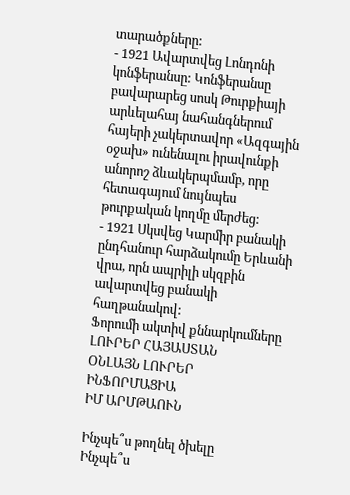տարածքները:
- 1921 Ավարտվեց Լոնդոնի կոնֆերանսը: Կոնֆերանսը բավարարեց սոսկ Թուրքիայի արևելահայ նահանգներում հայերի չակերտավոր «Ազգային օջախ» ունենալու իրավունքի անորոշ ձևակերպմամբ, որը հետագայում նույնպես թուրքական կողմը մերժեց:
- 1921 Սկսվեց Կարմիր բանակի ընդհանուր հարձակումը Երևանի վրա, որն ապրիլի սկզբին ավարտվեց բանակի հաղթանակով:
Ֆորումի ակտիվ քննարկումները
ԼՈՒՐԵՐ ՀԱՅԱՍՏԱՆ
ՕՆԼԱՅՆ ԼՈՒՐԵՐ
ԻՆՖՈՐՄԱՑԻԱ
ԻՄ ԱՐՄԹԱՈՒՆ

Ինչպե՞ս թողնել ծխելը
Ինչպե՞ս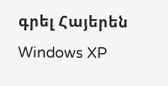գրել Հայերեն Windows XP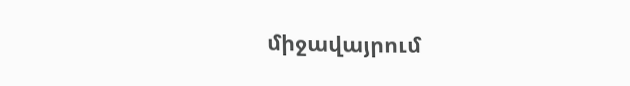միջավայրում